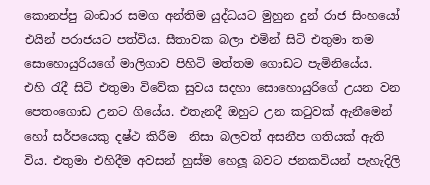කොනප්පු බංඩාර සමග අන්තිම යුද්ධයට මුහුන දුන් රාජ සිංහයෝ එයින් පරාජයට පත්විය. සීතාවක බලා එමින් සිටි එතුමා තම සොහොයුරියගේ මාලිගාව පිහිටි මත්තම ගොඩට පැමිනියේය. එහි ‍රැදී සිටි එතුමා විවේක සුවය සදහා සොහොයුරිගේ උයන වන පෙතංගොඩ උනට ගියේය. එතැනදී ඔහුට උන ක‍ටුවක් ඇනීමෙන් හෝ සර්පයෙකු දෂ්ථ කිරීම  නිසා බලවත් අසනීප ගතියක් ඇති විය. එතුමා එහිදීම අවසන් හුස්ම හෙලූ බවට ජනකවියන් පැහැදිලි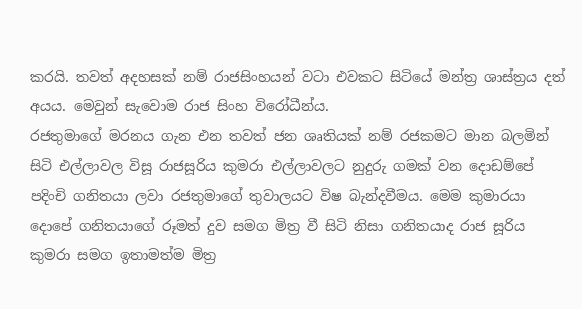කරයි. තවත් අදහසක් නම් රාජසිංහයන් වටා එවකට සිටියේ මන්ත්‍ර ශාස්ත්‍රය දත් අයය. මෙවුන් සැවොම රාජ සිංහ විරෝධීන්ය.
රජතුමාගේ මරනය ගැන එන තවත් ජන ශෘතියක් නම් රජකමට මාන බලමින් සිටි එල්ලාවල විසූ රාජසූරිය කුමරා එල්ලාවලට නුදුරු ගමක් වන දොඩම්පේ පදිංචි ගනිතයා ලවා රජතුමාගේ තුවාලයට විෂ බැන්දවීමය. මෙම කුමාරයා දොපේ ගනිතයාගේ රූමත් දුව සමග මිත්‍ර වී සිටි නිසා ගනිතයාද රාජ සූරිය කුමරා සමග ඉතාමත්ම මිත්‍ර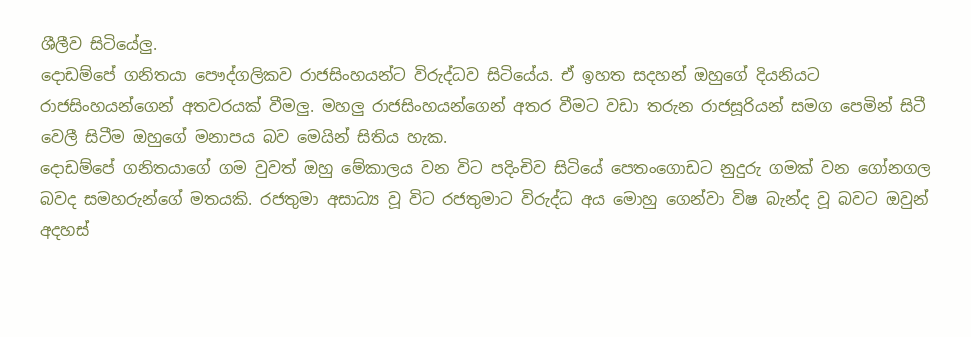ශීලීව සිටියේලු.
දොඩම්පේ ගනිතයා පෞද්ගලිකව රාජසිංහයන්ට විරුද්ධව සිටියේය. ඒ ඉහත සදහන් ඔහුගේ දියනියට රාජසිංහයන්ගෙන් අතවරයක් වීමලු. මහලු රාජසිංහයන්ගෙන් අතර වීමට වඩා තරුන රාජසූරියන් සමග පෙමින් සිටී වෙලී සිටීම ඔහුගේ මනාපය බව මෙයින් සිතිය හැක.
දොඩම්පේ ගනිතයාගේ ගම වුවත් ඔහු මේකාලය වන විට පදිංචිව සිටියේ පෙතංගොඩට නුදුරු ගමක් වන ගෝනගල බවද සමහරුන්ගේ මතයකි. රජතුමා අසාධ්‍ය වූ විට රජතුමාට විරුද්ධ අය මොහු ගෙන්වා විෂ බැන්ද වූ බවට ඔවුන් අදහස්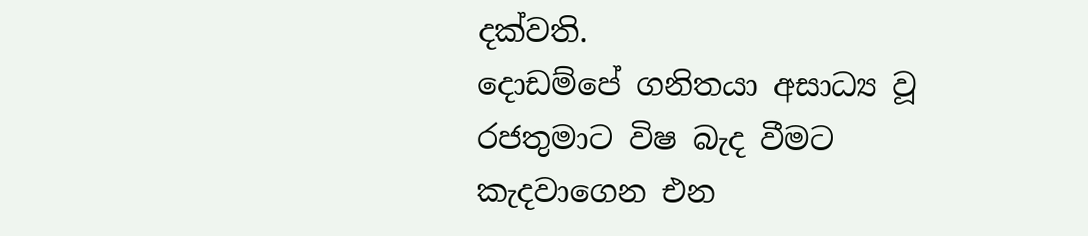දක්වති.
දොඩම්පේ ගනිතයා අසාධ්‍ය වූ රජතුමාට විෂ බැද වීමට කැදවාගෙන එන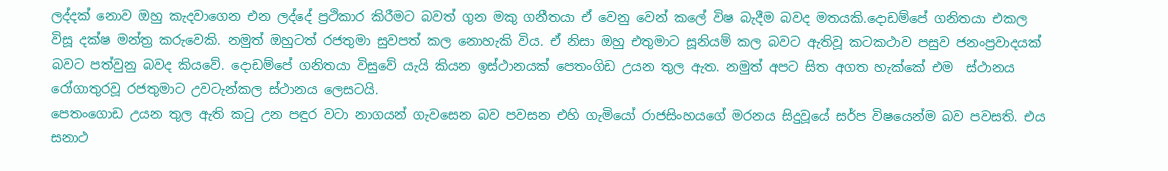ලද්දක් නොව ඔහු කැදවාගෙන එන ලද්දේ ප්‍රථිකාර කිරීමට බවත් ගුන මකු ගනීතයා ඒ වෙනු වෙන් කලේ විෂ බැදීම බවද මතයකි.දොඩම්පේ ගනිතයා එකල විසූ දක්ෂ මන්ත්‍ර කරුවෙකි. නමුත් ඔහුටත් රජතුමා සුවපත් කල නොහැකි විය. ඒ නිසා ඔහු එතුමාට සූනියම් කල බවට ඇතිවූ කටකථාව පසුව ජනංප්‍රවාදයක් බවට පත්වුනු බවද කියවේ. දොඩම්පේ ගනිතයා විසුවේ යැයි කියන ඉස්ථානයක් පෙතංගිඩ උයන තුල ඇත. නමුත් අපට සිත අගත හැක්කේ එම  ස්ථානය රෝගාතුරවූ රජතුමාට උවටැන්කල ස්ථානය ලෙසටයි.
පෙතංගොඩ උයන තුල ඇති ක‍ටු උන පඳුර වටා නාගයන් ගැවසෙන බව පවසන එහි ගැමියෝ රාජසිංහයගේ මරනය සිදුවූයේ සර්ප විෂයෙන්ම බව පවසති. එය සනාථ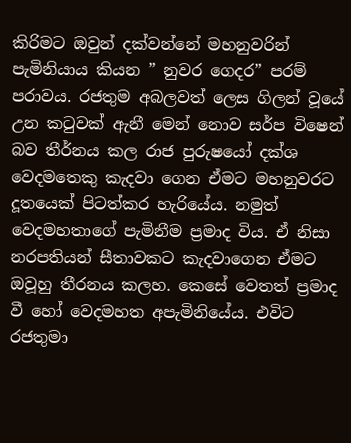කිරිමට ඔවුන් දක්වන්නේ මහනුවරින් පැමිනියාය කියන ” නුවර ගෙදර” පරම් පරාවය. රජතුම අබලවත් ලෙස ගිලන් වූයේ උන ක‍ටුවක් ඇනී මෙන් නොව සර්ප විෂෙන් බව තීර්නය කල රාජ පුරුෂයෝ දක්ශ වෙදමතෙකු කැදවා ගෙන ඒමට මහනුවරට දූතයෙක් පිටත්කර හැරියේය. නමුත් වෙදමහතාගේ පැමිනීම ප්‍රමාද විය. ඒ නිසා නරපතියන් සීතාවකට කැදවාගෙන ඒමට ඔවූහු තීරනය කලහ. කෙසේ වෙතත් ප්‍රමාද වී හෝ වෙදමහත අපැමිනියේය. එවිට රජතුමා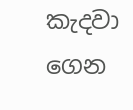කැදවා ගෙන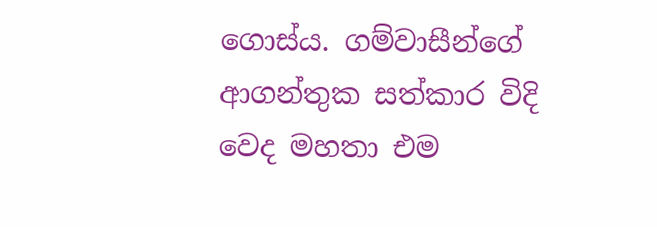ගොස්ය. ගම්වාසීන්ගේ ආගන්තුක සත්කාර විදි වෙද මහතා එම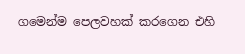ගමෙන්ම පෙලවහක් කරගෙන එහි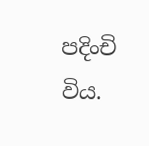පදිංචි විය.